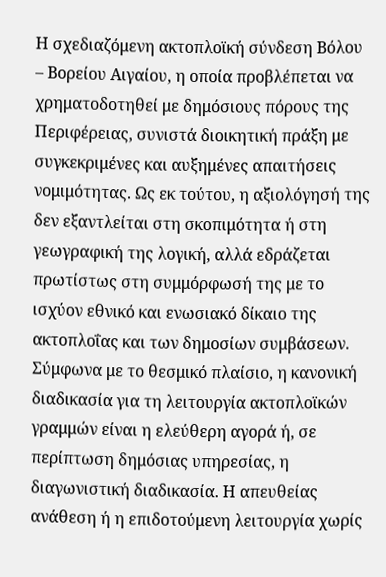Η σχεδιαζόμενη ακτοπλοϊκή σύνδεση Βόλου – Βορείου Αιγαίου, η οποία προβλέπεται να χρηματοδοτηθεί με δημόσιους πόρους της Περιφέρειας, συνιστά διοικητική πράξη με συγκεκριμένες και αυξημένες απαιτήσεις νομιμότητας. Ως εκ τούτου, η αξιολόγησή της δεν εξαντλείται στη σκοπιμότητα ή στη γεωγραφική της λογική, αλλά εδράζεται πρωτίστως στη συμμόρφωσή της με το ισχύον εθνικό και ενωσιακό δίκαιο της ακτοπλοΐας και των δημοσίων συμβάσεων.
Σύμφωνα με το θεσμικό πλαίσιο, η κανονική διαδικασία για τη λειτουργία ακτοπλοϊκών γραμμών είναι η ελεύθερη αγορά ή, σε περίπτωση δημόσιας υπηρεσίας, η διαγωνιστική διαδικασία. Η απευθείας ανάθεση ή η επιδοτούμενη λειτουργία χωρίς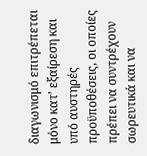διαγωνισμό επιτρέπεται μόνο κατ’ εξαίρεση και υπό αυστηρές προϋποθέσεις, οι οποίες πρέπει να συντρέχουν σωρευτικά και να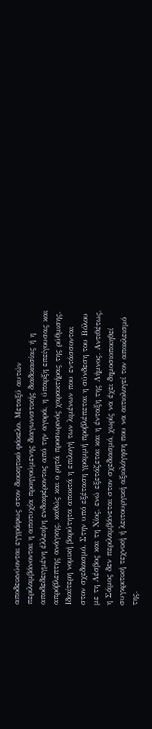αποδεικνύονται εγγράφως στον διοικητικό φάκελο. Μεταξύ αυτών περιλαμβάνονται η αποτυχία προηγούμενης διαγωνιστικής διαδικασίας ή η αποδεδειγμένη έλλειψη ενδιαφέροντος από την αγορά, η ύπαρξη επείγουσας και απρόβλεπτης ανάγκης, καθώς και ο ρητά προσωρινός χαρακτήρας της ρύθμισης.
Ιδιαίτερη νομική βαρύτητα αποκτά η επιλογή των λιμένων που εντάσσονται στον σχεδιασμό. Στην υπό εξέταση γραμμή προβλέπεται η σύνδεση του Βόλου με τη Λέσβος και τη Χίος, ενώ εξετάζεται και η ένταξη της Λήμνος. Αντιθέτως, η Σάμος δεν περιλαμβάνεται στον σχεδιασμό, χωρίς να έχει δημοσιοποιηθεί συγκριτική τεχνική ή λειτουργική αξιολόγηση που να αιτιολογεί τον αποκλεισμό της.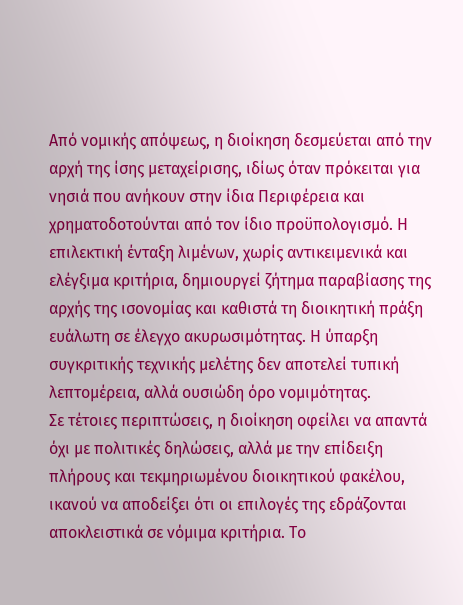Από νομικής απόψεως, η διοίκηση δεσμεύεται από την αρχή της ίσης μεταχείρισης, ιδίως όταν πρόκειται για νησιά που ανήκουν στην ίδια Περιφέρεια και χρηματοδοτούνται από τον ίδιο προϋπολογισμό. Η επιλεκτική ένταξη λιμένων, χωρίς αντικειμενικά και ελέγξιμα κριτήρια, δημιουργεί ζήτημα παραβίασης της αρχής της ισονομίας και καθιστά τη διοικητική πράξη ευάλωτη σε έλεγχο ακυρωσιμότητας. Η ύπαρξη συγκριτικής τεχνικής μελέτης δεν αποτελεί τυπική λεπτομέρεια, αλλά ουσιώδη όρο νομιμότητας.
Σε τέτοιες περιπτώσεις, η διοίκηση οφείλει να απαντά όχι με πολιτικές δηλώσεις, αλλά με την επίδειξη πλήρους και τεκμηριωμένου διοικητικού φακέλου, ικανού να αποδείξει ότι οι επιλογές της εδράζονται αποκλειστικά σε νόμιμα κριτήρια. Το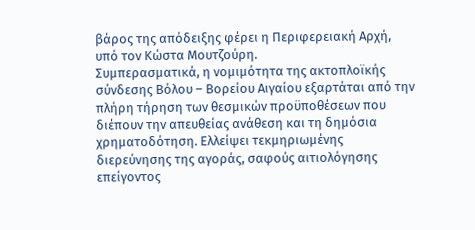βάρος της απόδειξης φέρει η Περιφερειακή Αρχή, υπό τον Κώστα Μουτζούρη.
Συμπερασματικά, η νομιμότητα της ακτοπλοϊκής σύνδεσης Βόλου – Βορείου Αιγαίου εξαρτάται από την πλήρη τήρηση των θεσμικών προϋποθέσεων που διέπουν την απευθείας ανάθεση και τη δημόσια χρηματοδότηση. Ελλείψει τεκμηριωμένης διερεύνησης της αγοράς, σαφούς αιτιολόγησης επείγοντος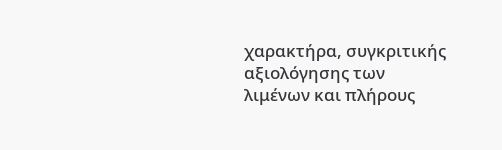χαρακτήρα, συγκριτικής αξιολόγησης των λιμένων και πλήρους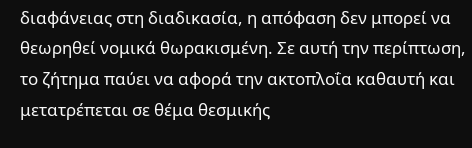διαφάνειας στη διαδικασία, η απόφαση δεν μπορεί να θεωρηθεί νομικά θωρακισμένη. Σε αυτή την περίπτωση, το ζήτημα παύει να αφορά την ακτοπλοΐα καθαυτή και μετατρέπεται σε θέμα θεσμικής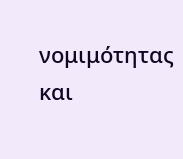νομιμότητας και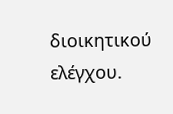διοικητικού ελέγχου.